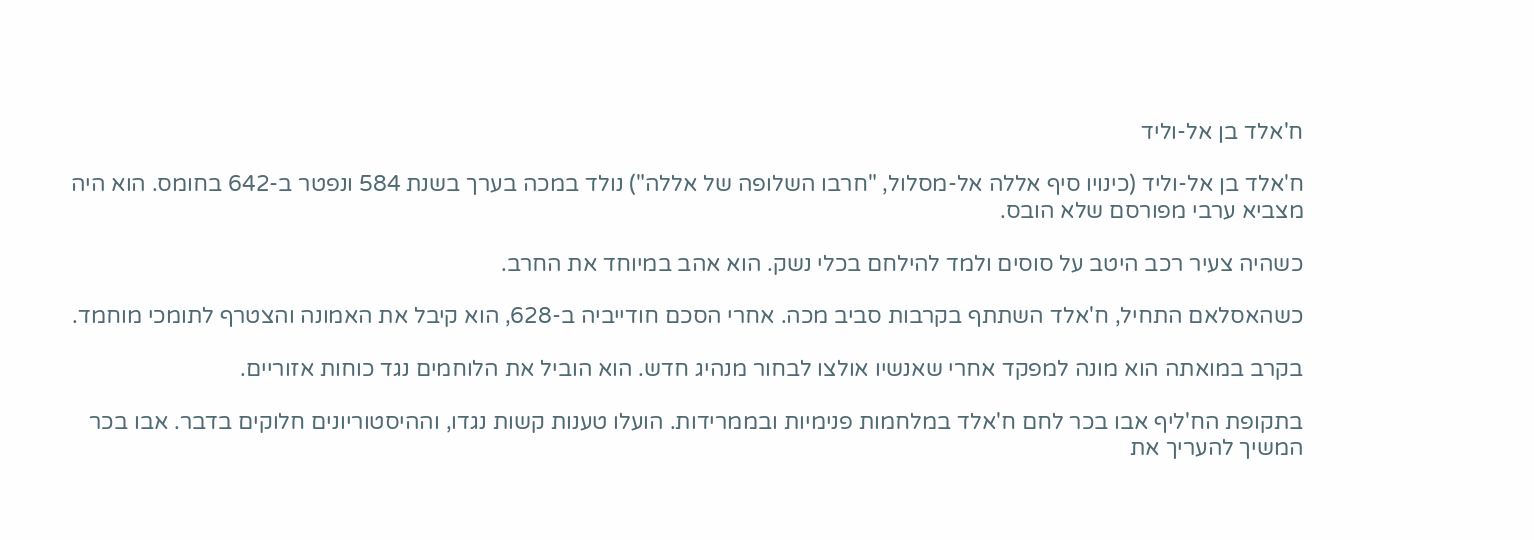ח'אלד בן אל-וליד

ח'אלד בן אל-וליד (כינויו סיף אללה אל-מסלול, "חרבו השלופה של אללה") נולד במכה בערך בשנת 584 ונפטר ב-642 בחומס. הוא היה מצביא ערבי מפורסם שלא הובס.

כשהיה צעיר רכב היטב על סוסים ולמד להילחם בכלי נשק. הוא אהב במיוחד את החרב.

כשהאסלאם התחיל, ח'אלד השתתף בקרבות סביב מכה. אחרי הסכם חודייביה ב-628, הוא קיבל את האמונה והצטרף לתומכי מוחמד.

בקרב במואתה הוא מונה למפקד אחרי שאנשיו אולצו לבחור מנהיג חדש. הוא הוביל את הלוחמים נגד כוחות אזוריים.

בתקופת הח'ליף אבו בכר לחם ח'אלד במלחמות פנימיות ובממרידות. הועלו טענות קשות נגדו, וההיסטוריונים חלוקים בדבר. אבו בכר המשיך להעריך את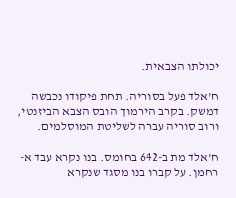יכולתו הצבאית.

ח'אלד פעל בסוריה. תחת פיקודו נכבשה דמשק. בקרב הירמוך הובס הצבא הביזנטי, ורוב סוריה עברה לשליטת המוסלמים.

ח'אלד מת ב-642 בחומס. בנו נקרא עבד א-רחמן. על קברו בנו מסגד שנקרא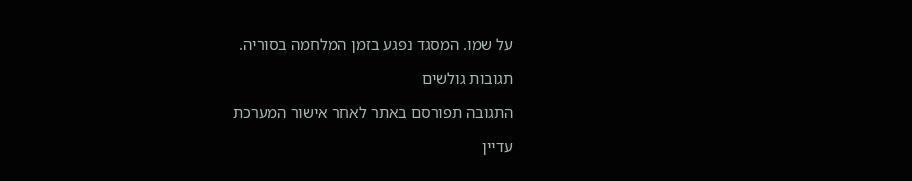על שמו. המסגד נפגע בזמן המלחמה בסוריה.

תגובות גולשים

התגובה תפורסם באתר לאחר אישור המערכת

עדיין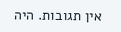אין תגובות. היה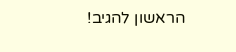הראשון להגיב!